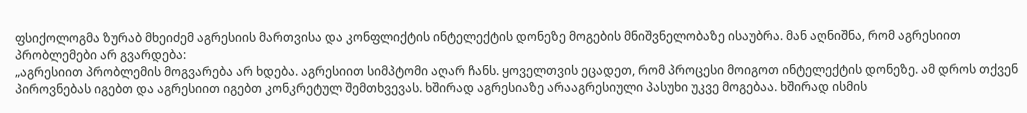ფსიქოლოგმა ზურაბ მხეიძემ აგრესიის მართვისა და კონფლიქტის ინტელექტის დონეზე მოგების მნიშვნელობაზე ისაუბრა. მან აღნიშნა, რომ აგრესიით პრობლემები არ გვარდება:
„აგრესიით პრობლემის მოგვარება არ ხდება. აგრესიით სიმპტომი აღარ ჩანს. ყოველთვის ეცადეთ, რომ პროცესი მოიგოთ ინტელექტის დონეზე. ამ დროს თქვენ პიროვნებას იგებთ და აგრესიით იგებთ კონკრეტულ შემთხვევას. ხშირად აგრესიაზე არააგრესიული პასუხი უკვე მოგებაა. ხშირად ისმის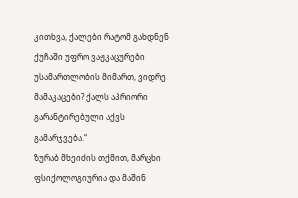კითხვა, ქალები რატომ გახდნენ ქუჩაში უფრო ვაჟკაცურები უსამართლობის მიმართ, ვიდრე მამაკაცები? ქალს აპრიორი გარანტირებული აქვს გამარჯვება.“
ზურაბ მხეიძის თქმით, მარცხი ფსიქოლოგიურია და მაშინ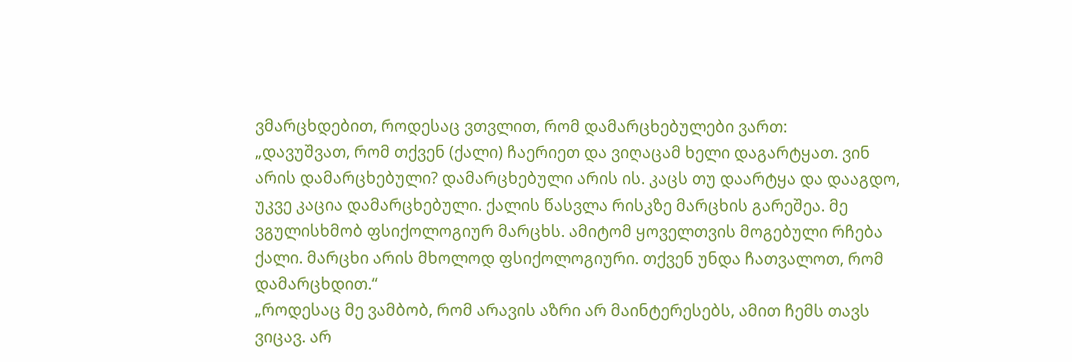ვმარცხდებით, როდესაც ვთვლით, რომ დამარცხებულები ვართ:
„დავუშვათ, რომ თქვენ (ქალი) ჩაერიეთ და ვიღაცამ ხელი დაგარტყათ. ვინ არის დამარცხებული? დამარცხებული არის ის. კაცს თუ დაარტყა და დააგდო, უკვე კაცია დამარცხებული. ქალის წასვლა რისკზე მარცხის გარეშეა. მე ვგულისხმობ ფსიქოლოგიურ მარცხს. ამიტომ ყოველთვის მოგებული რჩება ქალი. მარცხი არის მხოლოდ ფსიქოლოგიური. თქვენ უნდა ჩათვალოთ, რომ დამარცხდით.“
„როდესაც მე ვამბობ, რომ არავის აზრი არ მაინტერესებს, ამით ჩემს თავს ვიცავ. არ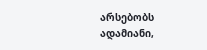არსებობს ადამიანი,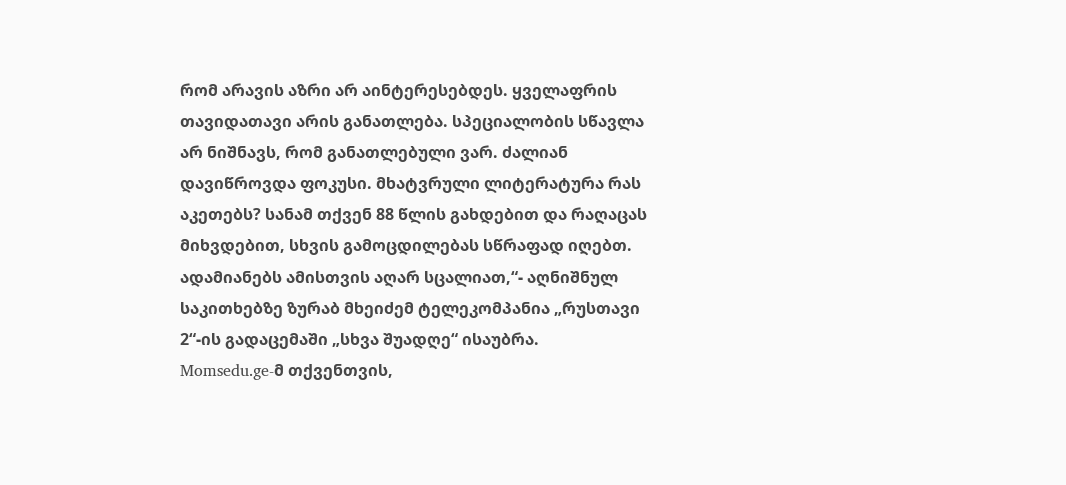რომ არავის აზრი არ აინტერესებდეს. ყველაფრის თავიდათავი არის განათლება. სპეციალობის სწავლა არ ნიშნავს, რომ განათლებული ვარ. ძალიან დავიწროვდა ფოკუსი. მხატვრული ლიტერატურა რას აკეთებს? სანამ თქვენ 88 წლის გახდებით და რაღაცას მიხვდებით, სხვის გამოცდილებას სწრაფად იღებთ. ადამიანებს ამისთვის აღარ სცალიათ,“- აღნიშნულ საკითხებზე ზურაბ მხეიძემ ტელეკომპანია „რუსთავი 2“-ის გადაცემაში „სხვა შუადღე“ ისაუბრა.
Momsedu.ge-მ თქვენთვის,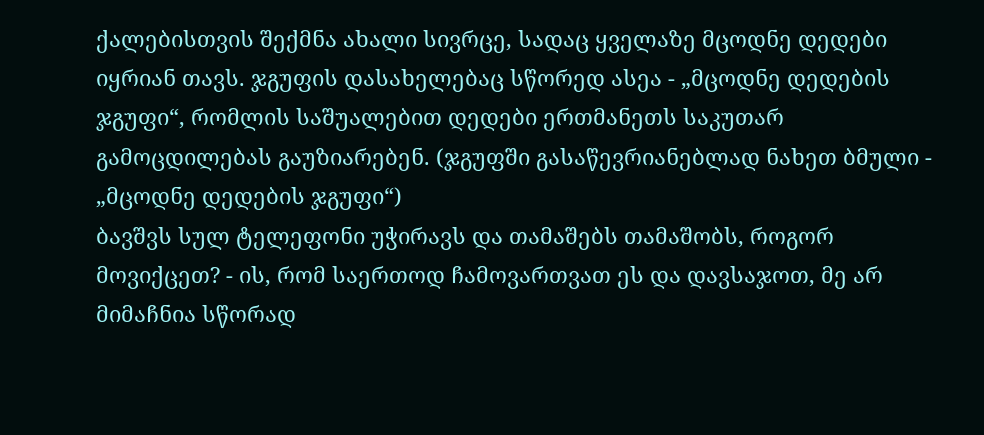ქალებისთვის შექმნა ახალი სივრცე, სადაც ყველაზე მცოდნე დედები იყრიან თავს. ჯგუფის დასახელებაც სწორედ ასეა - „მცოდნე დედების ჯგუფი“, რომლის საშუალებით დედები ერთმანეთს საკუთარ გამოცდილებას გაუზიარებენ. (ჯგუფში გასაწევრიანებლად ნახეთ ბმული - „მცოდნე დედების ჯგუფი“)
ბავშვს სულ ტელეფონი უჭირავს და თამაშებს თამაშობს, როგორ მოვიქცეთ? - ის, რომ საერთოდ ჩამოვართვათ ეს და დავსაჯოთ, მე არ მიმაჩნია სწორად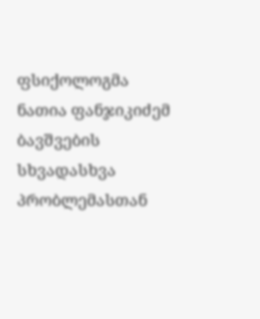ფსიქოლოგმა ნათია ფანჯიკიძემ ბავშვების სხვადასხვა პრობლემასთან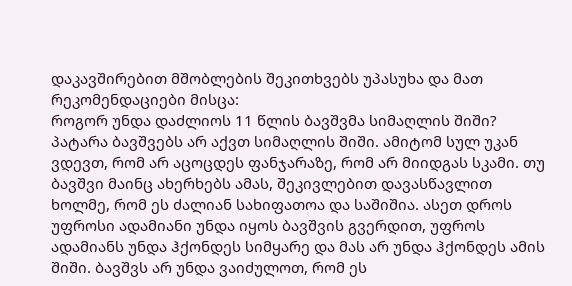დაკავშირებით მშობლების შეკითხვებს უპასუხა და მათ რეკომენდაციები მისცა:
როგორ უნდა დაძლიოს 11 წლის ბავშვმა სიმაღლის შიში?
პატარა ბავშვებს არ აქვთ სიმაღლის შიში. ამიტომ სულ უკან ვდევთ, რომ არ აცოცდეს ფანჯარაზე, რომ არ მიიდგას სკამი. თუ ბავშვი მაინც ახერხებს ამას, შეკივლებით დავასწავლით ხოლმე, რომ ეს ძალიან სახიფათოა და საშიშია. ასეთ დროს უფროსი ადამიანი უნდა იყოს ბავშვის გვერდით, უფროს ადამიანს უნდა ჰქონდეს სიმყარე და მას არ უნდა ჰქონდეს ამის შიში. ბავშვს არ უნდა ვაიძულოთ, რომ ეს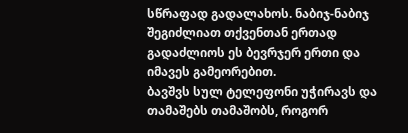სწრაფად გადალახოს. ნაბიჯ-ნაბიჯ შეგიძლიათ თქვენთან ერთად გადაძლიოს ეს ბევრჯერ ერთი და იმავეს გამეორებით.
ბავშვს სულ ტელეფონი უჭირავს და თამაშებს თამაშობს, როგორ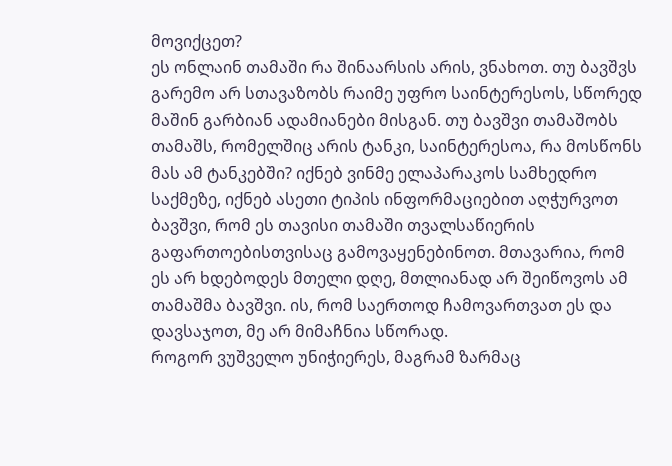მოვიქცეთ?
ეს ონლაინ თამაში რა შინაარსის არის, ვნახოთ. თუ ბავშვს გარემო არ სთავაზობს რაიმე უფრო საინტერესოს, სწორედ მაშინ გარბიან ადამიანები მისგან. თუ ბავშვი თამაშობს თამაშს, რომელშიც არის ტანკი, საინტერესოა, რა მოსწონს მას ამ ტანკებში? იქნებ ვინმე ელაპარაკოს სამხედრო საქმეზე, იქნებ ასეთი ტიპის ინფორმაციებით აღჭურვოთ ბავშვი, რომ ეს თავისი თამაში თვალსაწიერის გაფართოებისთვისაც გამოვაყენებინოთ. მთავარია, რომ ეს არ ხდებოდეს მთელი დღე, მთლიანად არ შეიწოვოს ამ თამაშმა ბავშვი. ის, რომ საერთოდ ჩამოვართვათ ეს და დავსაჯოთ, მე არ მიმაჩნია სწორად.
როგორ ვუშველო უნიჭიერეს, მაგრამ ზარმაც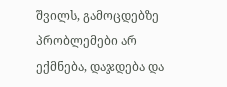შვილს, გამოცდებზე პრობლემები არ ექმნება, დაჯდება და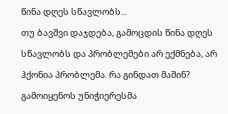წინა დღეს სწავლობს...
თუ ბავშვი დაჯდება, გამოცდის წინა დღეს სწავლობს და პრობლემები არ ექმნება, არ ჰქონია პრობლემა. რა გინდათ მაშინ? გამოიყენოს უნიჭიერესმა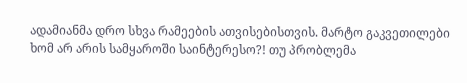ადამიანმა დრო სხვა რამეების ათვისებისთვის. მარტო გაკვეთილები ხომ არ არის სამყაროში საინტერესო?! თუ პრობლემა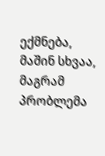ექმნება, მაშინ სხვაა, მაგრამ პრობლემა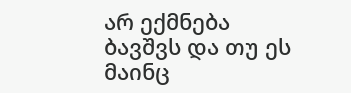არ ექმნება ბავშვს და თუ ეს მაინც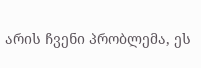არის ჩვენი პრობლემა, ეს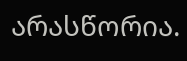არასწორია.